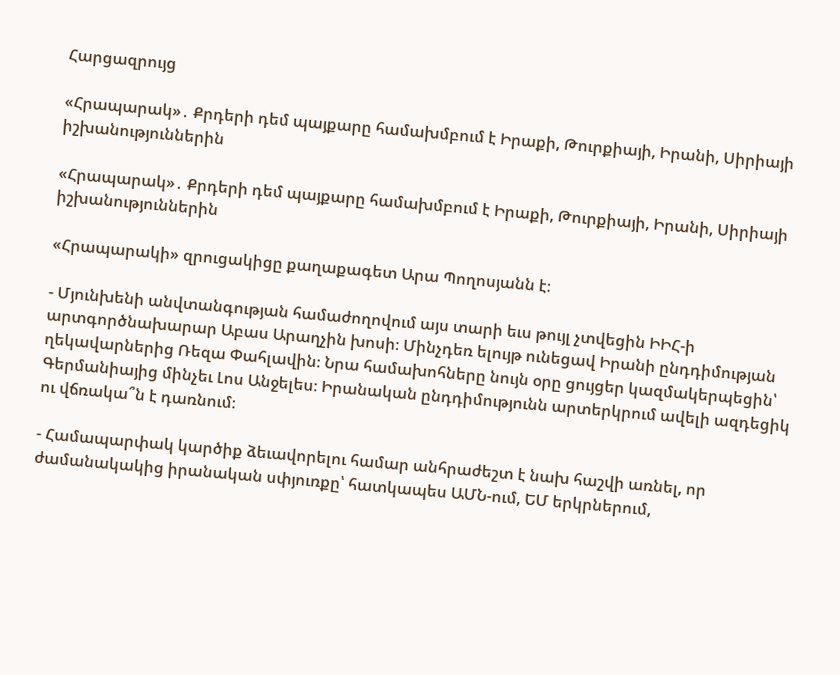Հարցազրույց

«Հրապարակ»․ Քրդերի դեմ պայքարը համախմբում է Իրաքի, Թուրքիայի, Իրանի, Սիրիայի իշխանություններին

«Հրապարակ»․ Քրդերի դեմ պայքարը համախմբում է Իրաքի, Թուրքիայի, Իրանի, Սիրիայի իշխանություններին

«Հրապարակի» զրուցակիցը քաղաքագետ Արա Պողոսյանն է։

- Մյունխենի անվտանգության համաժողովում այս տարի եւս թույլ չտվեցին ԻԻՀ-ի արտգործնախարար Աբաս Արաղչին խոսի։ Մինչդեռ ելույթ ունեցավ Իրանի ընդդիմության ղեկավարներից Ռեզա Փահլավին։ Նրա համախոհները նույն օրը ցույցեր կազմակերպեցին՝ Գերմանիայից մինչեւ Լոս Անջելես։ Իրանական ընդդիմությունն արտերկրում ավելի ազդեցիկ ու վճռակա՞ն է դառնում։

- Համապարփակ կարծիք ձեւավորելու համար անհրաժեշտ է նախ հաշվի առնել, որ ժամանակակից իրանական սփյուռքը՝ հատկապես ԱՄՆ-ում, ԵՄ երկրներում,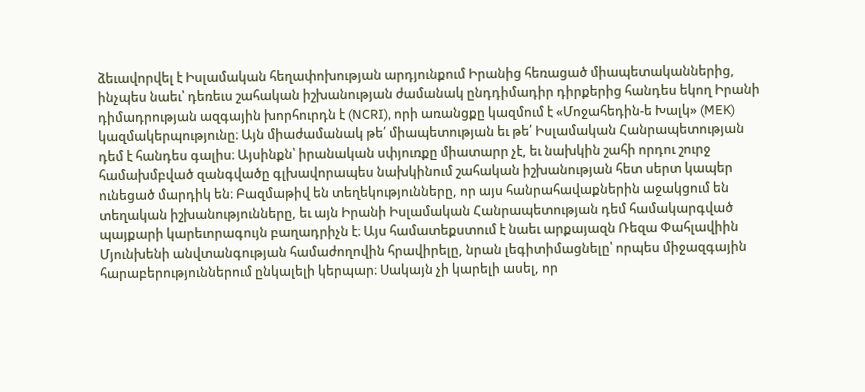ձեւավորվել է Իսլամական հեղափոխության արդյունքում Իրանից հեռացած միապետականներից, ինչպես նաեւ՝ դեռեւս շահական իշխանության ժամանակ ընդդիմադիր դիրքերից հանդես եկող Իրանի դիմադրության ազգային խորհուրդն է (NCRI), որի առանցքը կազմում է «Մոջահեդին-ե Խալկ» (MEK) կազմակերպությունը։ Այն միաժամանակ թե՛ միապետության եւ թե՛ Իսլամական Հանրապետության դեմ է հանդես գալիս։ Այսինքն՝ իրանական սփյուռքը միատարր չէ, եւ նախկին շահի որդու շուրջ համախմբված զանգվածը գլխավորապես նախկինում շահական իշխանության հետ սերտ կապեր ունեցած մարդիկ են։ Բազմաթիվ են տեղեկությունները, որ այս հանրահավաքներին աջակցում են տեղական իշխանությունները, եւ այն Իրանի Իսլամական Հանրապետության դեմ համակարգված պայքարի կարեւորագույն բաղադրիչն է։ Այս համատեքստում է նաեւ արքայազն Ռեզա Փահլավիին Մյունխենի անվտանգության համաժողովին հրավիրելը, նրան լեգիտիմացնելը՝ որպես միջազգային հարաբերություններում ընկալելի կերպար։ Սակայն չի կարելի ասել, որ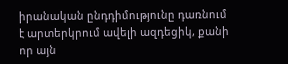իրանական ընդդիմությունը դառնում է արտերկրում ավելի ազդեցիկ, քանի որ այն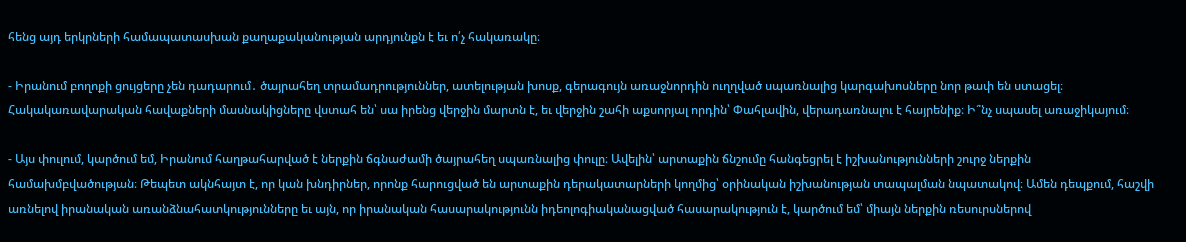հենց այդ երկրների համապատասխան քաղաքականության արդյունքն է եւ ո՛չ հակառակը։

- Իրանում բողոքի ցույցերը չեն դադարում․ ծայրահեղ տրամադրություններ, ատելության խոսք, գերագույն առաջնորդին ուղղված սպառնալից կարգախոսները նոր թափ են ստացել։ Հակակառավարական հավաքների մասնակիցները վստահ են՝ սա իրենց վերջին մարտն է, եւ վերջին շահի աքսորյալ որդին՝ Փահլավին, վերադառնալու է հայրենիք։ Ի՞նչ սպասել առաջիկայում։

- Այս փուլում, կարծում եմ, Իրանում հաղթահարված է ներքին ճգնաժամի ծայրահեղ սպառնալից փուլը։ Ավելին՝ արտաքին ճնշումը հանգեցրել է իշխանությունների շուրջ ներքին համախմբվածության։ Թեպետ ակնհայտ է, որ կան խնդիրներ, որոնք հարուցված են արտաքին դերակատարների կողմից՝ օրինական իշխանության տապալման նպատակով։ Ամեն դեպքում, հաշվի առնելով իրանական առանձնահատկությունները եւ այն, որ իրանական հասարակությունն իդեոլոգիականացված հասարակություն է, կարծում եմ՝ միայն ներքին ռեսուրսներով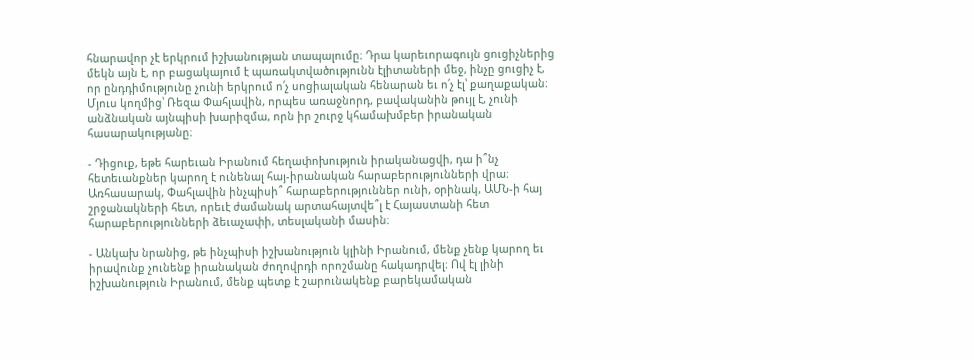հնարավոր չէ երկրում իշխանության տապալումը։ Դրա կարեւորագույն ցուցիչներից մեկն այն է, որ բացակայում է պառակտվածությունն էլիտաների մեջ, ինչը ցուցիչ է, որ ընդդիմությունը չունի երկրում ո՛չ սոցիալական հենարան եւ ո՛չ էլ՝ քաղաքական։ Մյուս կողմից՝ Ռեզա Փահլավին, որպես առաջնորդ, բավականին թույլ է, չունի անձնական այնպիսի խարիզմա, որն իր շուրջ կհամախմբեր իրանական հասարակությանը։

- Դիցուք, եթե հարեւան Իրանում հեղափոխություն իրականացվի, դա ի՞նչ հետեւանքներ կարող է ունենալ հայ-իրանական հարաբերությունների վրա։ Առհասարակ, Փահլավին ինչպիսի՞ հարաբերություններ ունի, օրինակ, ԱՄՆ-ի հայ շրջանակների հետ, որեւէ ժամանակ արտահայտվե՞լ է Հայաստանի հետ հարաբերությունների ձեւաչափի, տեսլականի մասին։

- Անկախ նրանից, թե ինչպիսի իշխանություն կլինի Իրանում, մենք չենք կարող եւ իրավունք չունենք իրանական ժողովրդի որոշմանը հակադրվել։ Ով էլ լինի իշխանություն Իրանում, մենք պետք է շարունակենք բարեկամական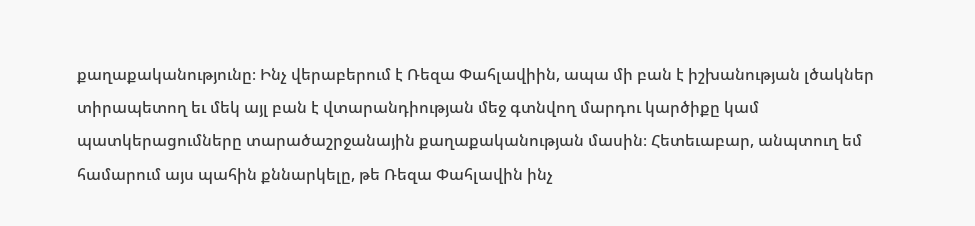քաղաքականությունը։ Ինչ վերաբերում է Ռեզա Փահլավիին, ապա մի բան է իշխանության լծակներ տիրապետող եւ մեկ այլ բան է վտարանդիության մեջ գտնվող մարդու կարծիքը կամ պատկերացումները տարածաշրջանային քաղաքականության մասին։ Հետեւաբար, անպտուղ եմ համարում այս պահին քննարկելը, թե Ռեզա Փահլավին ինչ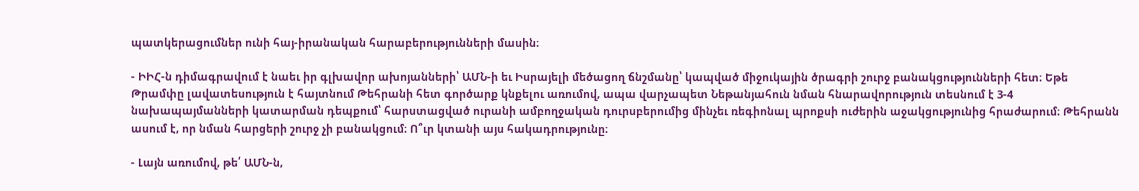պատկերացումներ ունի հայ-իրանական հարաբերությունների մասին։

- ԻԻՀ-ն դիմագրավում է նաեւ իր գլխավոր ախոյանների՝ ԱՄՆ-ի եւ Իսրայելի մեծացող ճնշմանը՝ կապված միջուկային ծրագրի շուրջ բանակցությունների հետ։ Եթե Թրամփը լավատեսություն է հայտնում Թեհրանի հետ գործարք կնքելու առումով, ապա վարչապետ Նեթանյահուն նման հնարավորություն տեսնում է 3-4 նախապայմանների կատարման դեպքում՝ հարստացված ուրանի ամբողջական դուրսբերումից մինչեւ ռեգիոնալ պրոքսի ուժերին աջակցությունից հրաժարում։ Թեհրանն ասում է, որ նման հարցերի շուրջ չի բանակցում։ Ո՞ւր կտանի այս հակադրությունը։

- Լայն առումով, թե՛ ԱՄՆ-ն,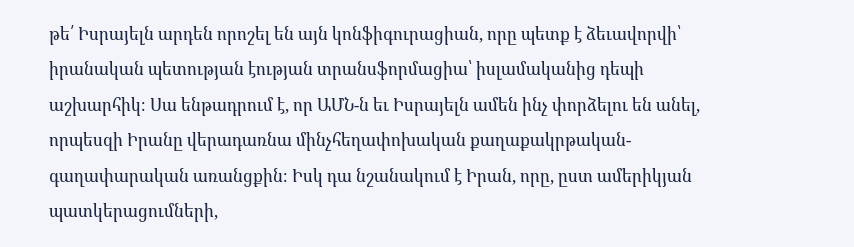թե՛ Իսրայելն արդեն որոշել են այն կոնֆիգուրացիան, որը պետք է ձեւավորվի՝ իրանական պետության էության տրանսֆորմացիա՝ իսլամականից դեպի աշխարհիկ։ Սա ենթադրում է, որ ԱՄՆ-ն եւ Իսրայելն ամեն ինչ փորձելու են անել, որպեսզի Իրանը վերադառնա մինչհեղափոխական քաղաքակրթական-գաղափարական առանցքին։ Իսկ դա նշանակում է Իրան, որը, ըստ ամերիկյան պատկերացումների,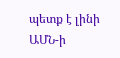պետք է լինի ԱՄՆ-ի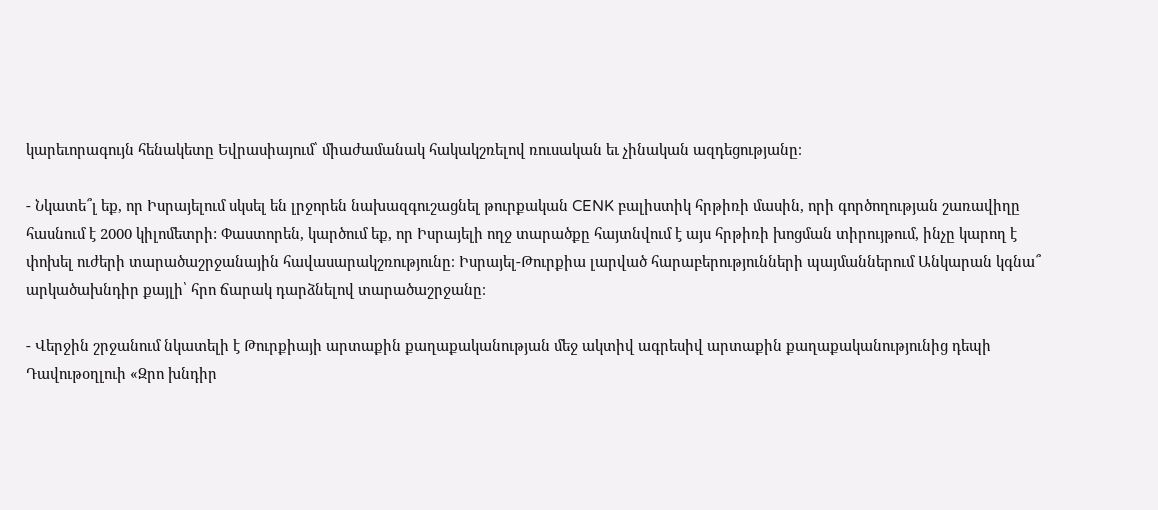կարեւորագույն հենակետը Եվրասիայում՝ միաժամանակ հակակշռելով ռուսական եւ չինական ազդեցությանը։

- Նկատե՞լ եք, որ Իսրայելում սկսել են լրջորեն նախազգուշացնել թուրքական CENK բալիստիկ հրթիռի մասին, որի գործողության շառավիղը հասնում է 2000 կիլոմետրի: Փաստորեն, կարծում եք, որ Իսրայելի ողջ տարածքը հայտնվում է այս հրթիռի խոցման տիրույթում, ինչը կարող է փոխել ուժերի տարածաշրջանային հավասարակշռությունը։ Իսրայել-Թուրքիա լարված հարաբերությունների պայմաններում Անկարան կգնա՞ արկածախնդիր քայլի՝ հրո ճարակ դարձնելով տարածաշրջանը։

- Վերջին շրջանում նկատելի է Թուրքիայի արտաքին քաղաքականության մեջ ակտիվ ագրեսիվ արտաքին քաղաքականությունից դեպի Դավութօղլուի «Զրո խնդիր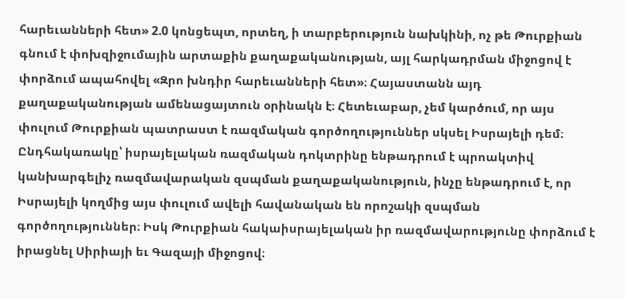հարեւանների հետ» 2.0 կոնցեպտ, որտեղ, ի տարբերություն նախկինի, ոչ թե Թուրքիան գնում է փոխզիջումային արտաքին քաղաքականության, այլ հարկադրման միջոցով է փորձում ապահովել «Զրո խնդիր հարեւանների հետ»։ Հայաստանն այդ քաղաքականության ամենացայտուն օրինակն է։ Հետեւաբար, չեմ կարծում, որ այս փուլում Թուրքիան պատրաստ է ռազմական գործողություններ սկսել Իսրայելի դեմ։ Ընդհակառակը՝ իսրայելական ռազմական դոկտրինը ենթադրում է պրոակտիվ կանխարգելիչ ռազմավարական զսպման քաղաքականություն, ինչը ենթադրում է, որ Իսրայելի կողմից այս փուլում ավելի հավանական են որոշակի զսպման գործողություններ։ Իսկ Թուրքիան հակաիսրայելական իր ռազմավարությունը փորձում է իրացնել Սիրիայի եւ Գազայի միջոցով։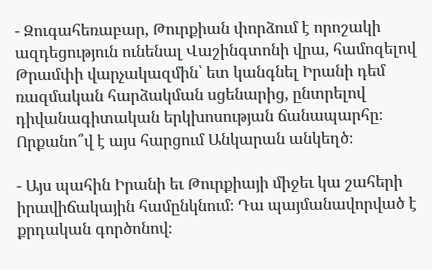- Զուգահեռաբար, Թուրքիան փորձում է որոշակի ազդեցություն ունենալ Վաշինգտոնի վրա, համոզելով Թրամփի վարչակազմին՝ ետ կանգնել Իրանի դեմ ռազմական հարձակման սցենարից, ընտրելով դիվանագիտական երկխոսության ճանապարհը։ Որքանո՞վ է այս հարցում Անկարան անկեղծ։

- Այս պահին Իրանի եւ Թուրքիայի միջեւ կա շահերի իրավիճակային համընկնում։ Դա պայմանավորված է քրդական գործոնով։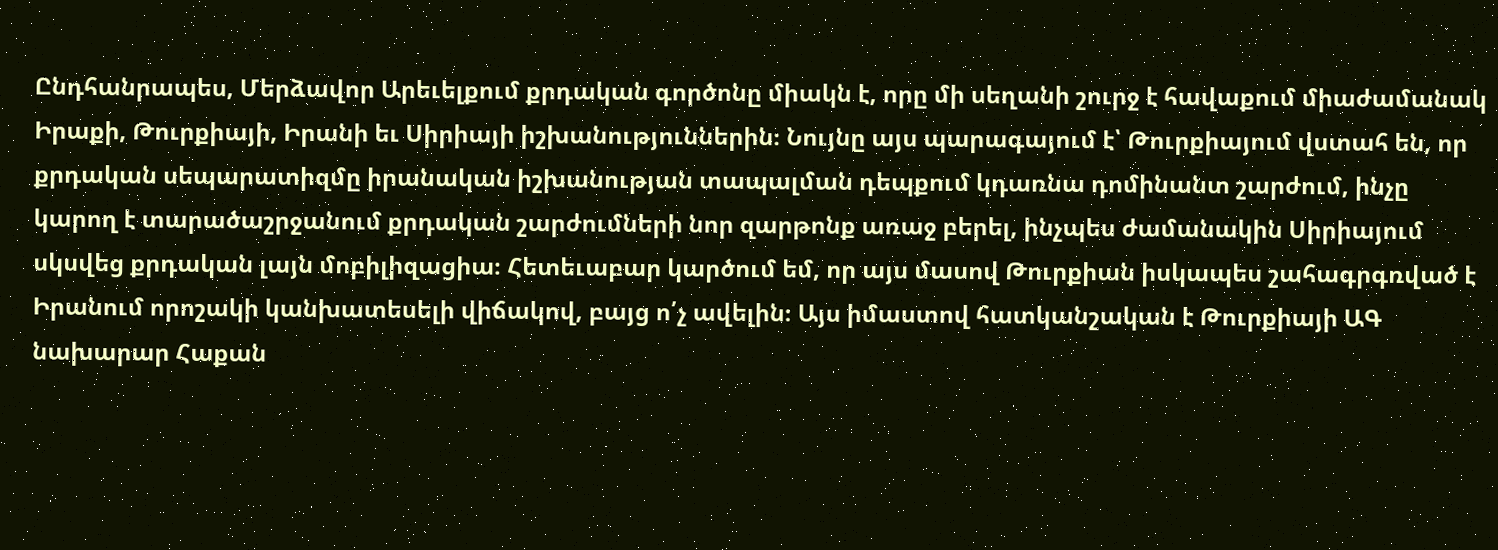Ընդհանրապես, Մերձավոր Արեւելքում քրդական գործոնը միակն է, որը մի սեղանի շուրջ է հավաքում միաժամանակ Իրաքի, Թուրքիայի, Իրանի եւ Սիրիայի իշխանություններին։ Նույնը այս պարագայում է՝ Թուրքիայում վստահ են, որ քրդական սեպարատիզմը իրանական իշխանության տապալման դեպքում կդառնա դոմինանտ շարժում, ինչը կարող է տարածաշրջանում քրդական շարժումների նոր զարթոնք առաջ բերել, ինչպես ժամանակին Սիրիայում սկսվեց քրդական լայն մոբիլիզացիա։ Հետեւաբար կարծում եմ, որ այս մասով Թուրքիան իսկապես շահագրգռված է Իրանում որոշակի կանխատեսելի վիճակով, բայց ո՛չ ավելին։ Այս իմաստով հատկանշական է Թուրքիայի ԱԳ նախարար Հաքան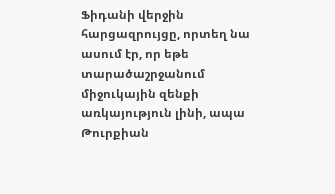Ֆիդանի վերջին հարցազրույցը, որտեղ նա ասում էր, որ եթե տարածաշրջանում միջուկային զենքի առկայություն լինի, ապա Թուրքիան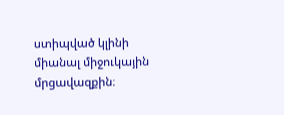ստիպված կլինի միանալ միջուկային մրցավազքին։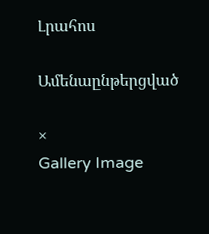Լրահոս

Ամենաընթերցված

×
Gallery Image